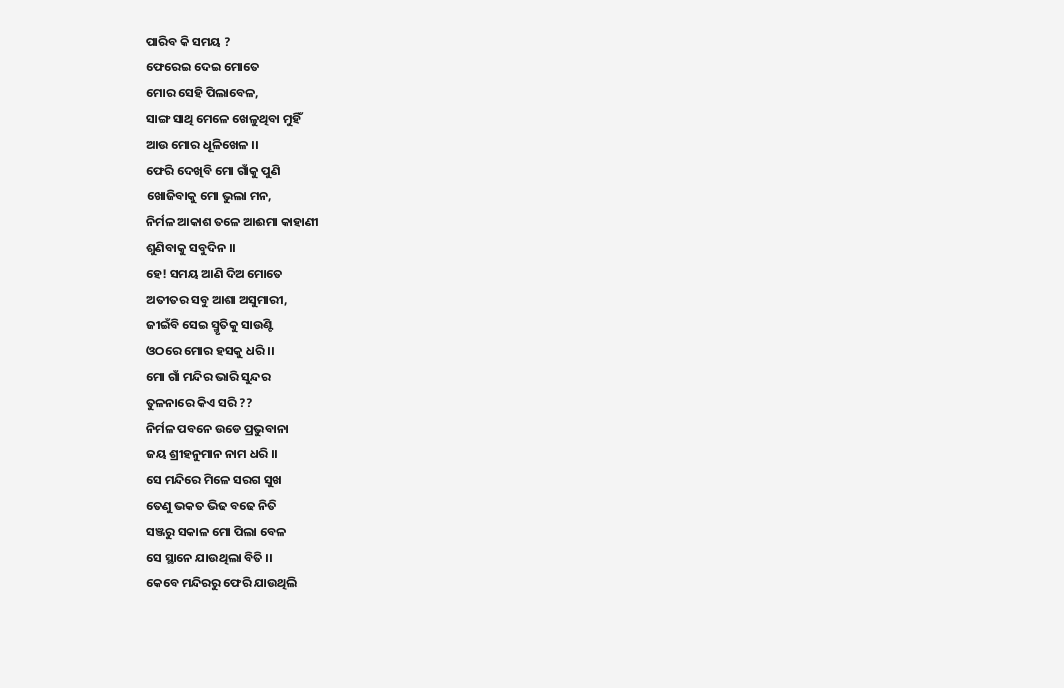ପାରିବ କି ସମୟ ?
ଫେରେଇ ଦେଇ ମୋତେ
ମୋର ସେହି ପିଲାବେଳ,
ସାଙ୍ଗ ସାଥି ମେଳେ ଖେଳୁଥିବା ମୁହିଁ
ଆଉ ମୋର ଧୂଳିଖେଳ ।।
ଫେରି ଦେଖିବି ମୋ ଗାଁକୁ ପୁଣି
ଖୋଜିବାକୁ ମୋ ଭୁଲା ମନ,
ନିର୍ମଳ ଆକାଶ ତଳେ ଆଈମା କାହାଣୀ
ଶୁଣିବାକୁ ସବୁଦିନ ।।
ହେ! ସମୟ ଆଣି ଦିଅ ମୋତେ
ଅତୀତର ସବୁ ଆଶା ଅସୁମାରୀ,
ଜୀଇଁବି ସେଇ ସ୍ମୃତିକୁ ସାଉଣ୍ଟି
ଓଠରେ ମୋର ହସକୁ ଧରି ।।
ମୋ ଗାଁ ମନ୍ଦିର ଭାରି ସୁନ୍ଦର
ତୁଳନାରେ କିଏ ସରି ??
ନିର୍ମଳ ପବନେ ଉଡେ ପ୍ରଭୁବାନା
ଜୟ ଶ୍ରୀହନୁମାନ ନାମ ଧରି ।।
ସେ ମନ୍ଦିରେ ମିଳେ ସରଗ ସୁଖ
ତେଣୁ ଭକତ ଭିଢ ବଢେ ନିତି
ସଞ୍ଜରୁ ସକାଳ ମୋ ପିଲା ବେଳ
ସେ ସ୍ଥାନେ ଯାଉଥିଲା ବିତି ।।
କେବେ ମନ୍ଦିରରୁ ଫେରି ଯାଉଥିଲି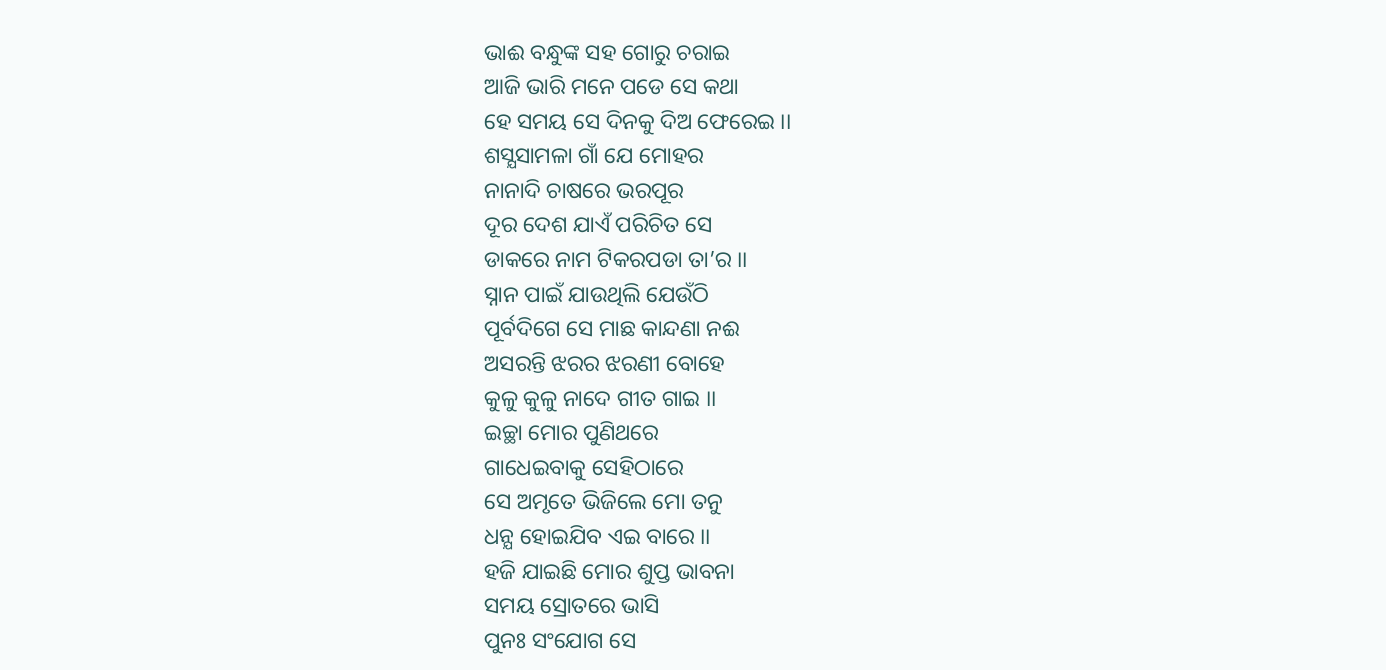ଭାଈ ବନ୍ଧୁଙ୍କ ସହ ଗୋରୁ ଚରାଇ
ଆଜି ଭାରି ମନେ ପଡେ ସେ କଥା
ହେ ସମୟ ସେ ଦିନକୁ ଦିଅ ଫେରେଇ ।।
ଶସ୍ଯସାମଳା ଗାଁ ଯେ ମୋହର
ନାନାଦି ଚାଷରେ ଭରପୂର
ଦୂର ଦେଶ ଯାଏଁ ପରିଚିତ ସେ
ଡାକରେ ନାମ ଟିକରପଡା ତା’ର ।।
ସ୍ନାନ ପାଇଁ ଯାଉଥିଲି ଯେଉଁଠି
ପୂର୍ବଦିଗେ ସେ ମାଛ କାନ୍ଦଣା ନଈ
ଅସରନ୍ତି ଝରର ଝରଣୀ ବୋହେ
କୁଳୁ କୁଳୁ ନାଦେ ଗୀତ ଗାଇ ।।
ଇଚ୍ଛା ମୋର ପୁଣିଥରେ
ଗାଧେଇବାକୁ ସେହିଠାରେ
ସେ ଅମୃତେ ଭିଜିଲେ ମୋ ତନୁ
ଧନ୍ଯ ହୋଇଯିବ ଏଇ ବାରେ ।।
ହଜି ଯାଇଛି ମୋର ଶୁପ୍ତ ଭାବନା
ସମୟ ସ୍ରୋତରେ ଭାସି
ପୁନଃ ସଂଯୋଗ ସେ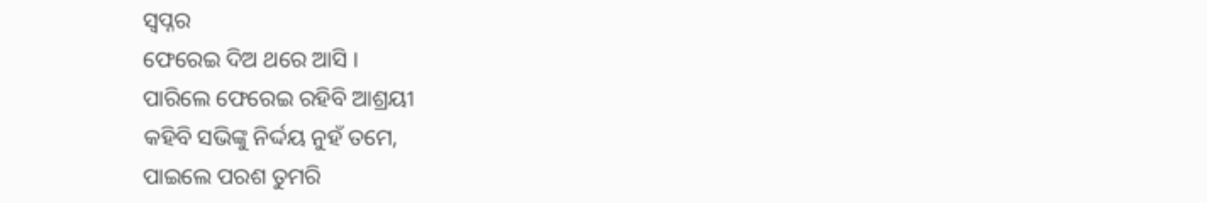ସ୍ବପ୍ନର
ଫେରେଇ ଦିଅ ଥରେ ଆସି ।
ପାରିଲେ ଫେରେଇ ରହିବି ଆଶ୍ରୟୀ
କହିବି ସଭିଙ୍କୁ ନିର୍ଦ୍ଦୟ ନୁହଁ ତମେ,
ପାଇଲେ ପରଶ ତୁମରି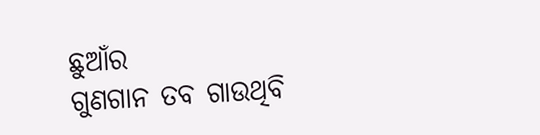ଛୁଆଁର
ଗୁଣଗାନ ତବ ଗାଉଥିବି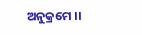ଅନୁକ୍ରମେ ।।